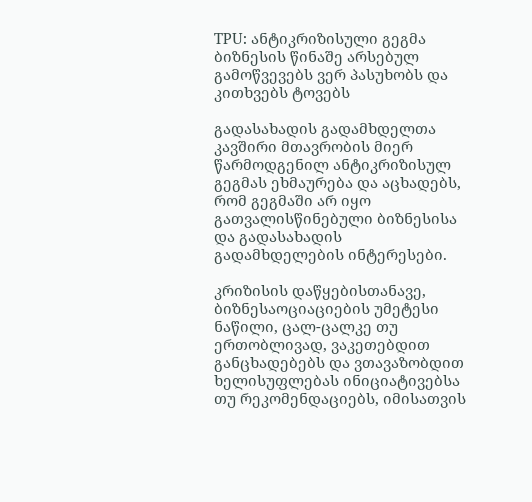TPU: ანტიკრიზისული გეგმა ბიზნესის წინაშე არსებულ გამოწვევებს ვერ პასუხობს და კითხვებს ტოვებს

გადასახადის გადამხდელთა კავშირი მთავრობის მიერ წარმოდგენილ ანტიკრიზისულ გეგმას ეხმაურება და აცხადებს, რომ გეგმაში არ იყო გათვალისწინებული ბიზნესისა და გადასახადის გადამხდელების ინტერესები.

კრიზისის დაწყებისთანავე, ბიზნესაოციაციების უმეტესი ნაწილი, ცალ-ცალკე თუ ერთობლივად, ვაკეთებდით განცხადებებს და ვთავაზობდით ხელისუფლებას ინიციატივებსა თუ რეკომენდაციებს, იმისათვის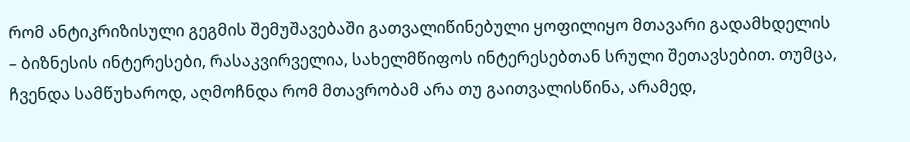რომ ანტიკრიზისული გეგმის შემუშავებაში გათვალიწინებული ყოფილიყო მთავარი გადამხდელის – ბიზნესის ინტერესები, რასაკვირველია, სახელმწიფოს ინტერესებთან სრული შეთავსებით. თუმცა, ჩვენდა სამწუხაროდ, აღმოჩნდა რომ მთავრობამ არა თუ გაითვალისწინა, არამედ,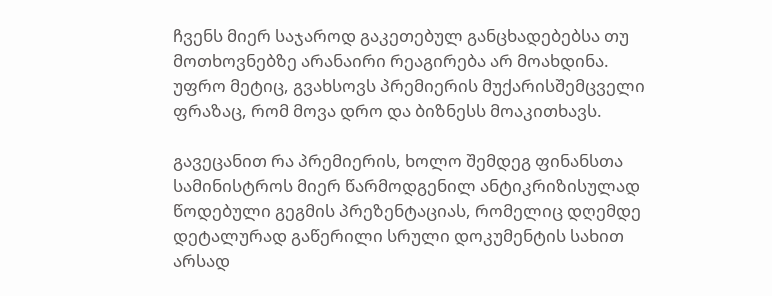ჩვენს მიერ საჯაროდ გაკეთებულ განცხადებებსა თუ მოთხოვნებზე არანაირი რეაგირება არ მოახდინა. უფრო მეტიც, გვახსოვს პრემიერის მუქარისშემცველი ფრაზაც, რომ მოვა დრო და ბიზნესს მოაკითხავს.

გავეცანით რა პრემიერის, ხოლო შემდეგ ფინანსთა სამინისტროს მიერ წარმოდგენილ ანტიკრიზისულად წოდებული გეგმის პრეზენტაციას, რომელიც დღემდე დეტალურად გაწერილი სრული დოკუმენტის სახით არსად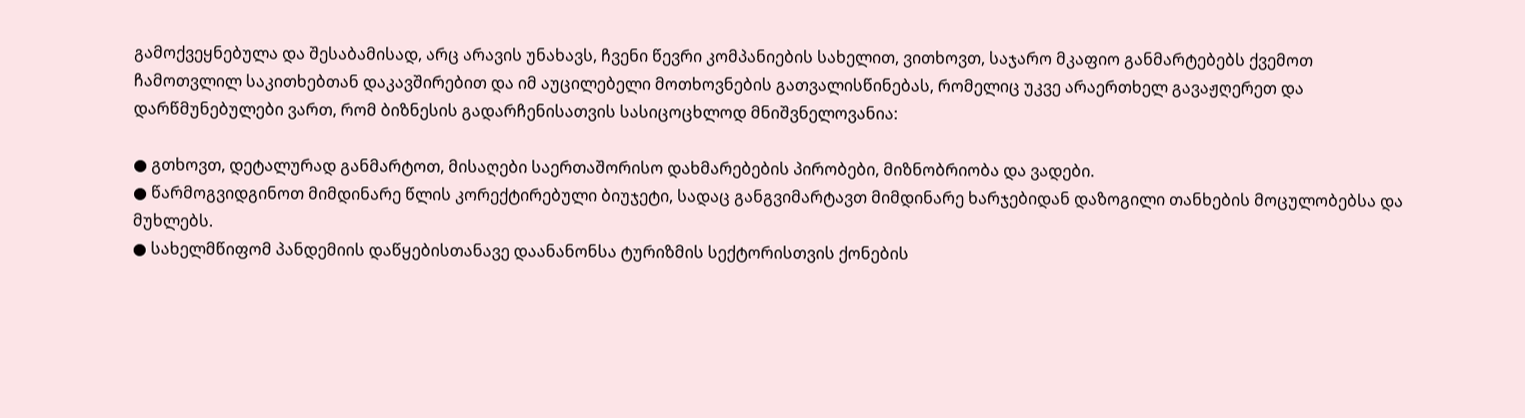გამოქვეყნებულა და შესაბამისად, არც არავის უნახავს, ჩვენი წევრი კომპანიების სახელით, ვითხოვთ, საჯარო მკაფიო განმარტებებს ქვემოთ ჩამოთვლილ საკითხებთან დაკავშირებით და იმ აუცილებელი მოთხოვნების გათვალისწინებას, რომელიც უკვე არაერთხელ გავაჟღერეთ და დარწმუნებულები ვართ, რომ ბიზნესის გადარჩენისათვის სასიცოცხლოდ მნიშვნელოვანია:

● გთხოვთ, დეტალურად განმარტოთ, მისაღები საერთაშორისო დახმარებების პირობები, მიზნობრიობა და ვადები.
● წარმოგვიდგინოთ მიმდინარე წლის კორექტირებული ბიუჯეტი, სადაც განგვიმარტავთ მიმდინარე ხარჯებიდან დაზოგილი თანხების მოცულობებსა და მუხლებს.
● სახელმწიფომ პანდემიის დაწყებისთანავე დაანანონსა ტურიზმის სექტორისთვის ქონების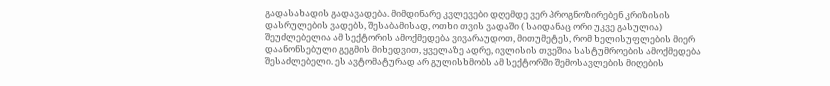გადასახადის გადავადება. მიმდინარე კვლევები დღემდე ვერ პროგნოზირებენ კრიზისის დასრულების ვადებს, შესაბამისად, ოთხი თვის ვადაში ( საიდანაც ორი უკვე გასულია) შეუძლებელია ამ სექტორის ამოქმედება ვივარაუდოთ, მითუმეტეს, რომ ხელისუფლების მიერ დაანონსებული გეგმის მიხედვით, ყველაზე ადრე, ივლისის თვეშია სასტუმროების ამოქმედება შესაძლებელი. ეს ავტომატურად არ გულისხმობს ამ სექტორში შემოსავლების მიღების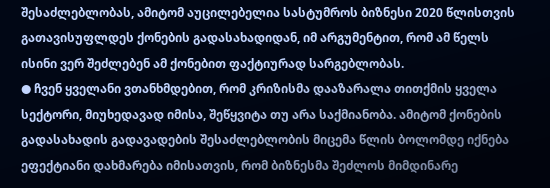შესაძლებლობას, ამიტომ აუცილებელია სასტუმროს ბიზნესი 2020 წლისთვის გათავისუფლდეს ქონების გადასახადიდან, იმ არგუმენტით, რომ ამ წელს ისინი ვერ შეძლებენ ამ ქონებით ფაქტიურად სარგებლობას.
● ჩვენ ყველანი ვთანხმდებით, რომ კრიზისმა დააზარალა თითქმის ყველა სექტორი, მიუხედავად იმისა, შეწყვიტა თუ არა საქმიანობა. ამიტომ ქონების გადასახადის გადავადების შესაძლებლობის მიცემა წლის ბოლომდე იქნება ეფექტიანი დახმარება იმისათვის, რომ ბიზნესმა შეძლოს მიმდინარე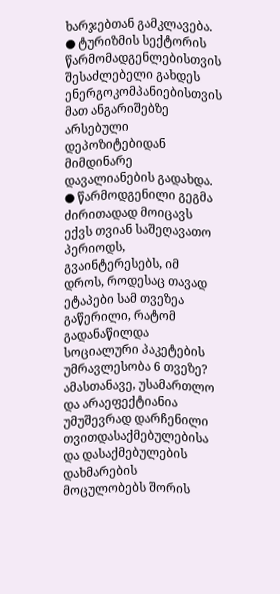ხარჯებთან გამკლავება.
● ტურიზმის სექტორის წარმომადგენლებისთვის შესაძლებელი გახდეს ენერგოკომპანიებისთვის მათ ანგარიშებზე არსებული დეპოზიტებიდან მიმდინარე დავალიანების გადახდა.
● წარმოდგენილი გეგმა ძირითადად მოიცავს ექვს თვიან საშეღავათო პერიოდს, გვაინტერესებს, იმ დროს, როდესაც თავად ეტაპები სამ თვეზეა გაწერილი, რატომ გადანაწილდა სოციალური პაკეტების უმრავლესობა 6 თვეზე? ამასთანავე, უსამართლო და არაეფექტიანია უმუშევრად დარჩენილი თვითდასაქმებულებისა და დასაქმებულების დახმარების მოცულობებს შორის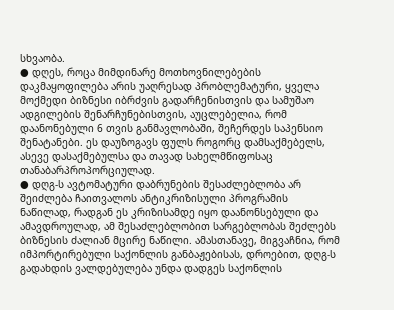სხვაობა.
● დღეს, როცა მიმდინარე მოთხოვნილებების დაკმაყოფილება არის უაღრესად პრობლემატური, ყველა მოქმედი ბიზნესი იბრძვის გადარჩენისთვის და სამუშაო ადგილების შენარჩუნებისთვის, აუცლებელია, რომ დაანონებული 6 თვის განმავლობაში, შეჩერდეს საპენსიო შენატანები. ეს დაუზოგავს ფულს როგორც დამსაქმებელს, ასევე დასაქმებულსა და თავად სახელმწიფოსაც თანაბარპროპორციულად.
● დღგ-ს ავტომატური დაბრუნების შესაძლებლობა არ შეიძლება ჩაითვალოს ანტიკრიზისული პროგრამის ნაწილად, რადგან ეს კრიზისამდე იყო დაანონსებული და ამავდროულად, ამ შესაძლებლობით სარგებლობას შეძლებს ბიზნესის ძალიან მცირე ნაწილი. ამასთანავე, მიგვაჩნია, რომ იმპორტირებული საქონლის განბაჟებისას, დროებით, დღგ-ს გადახდის ვალდებულება უნდა დადგეს საქონლის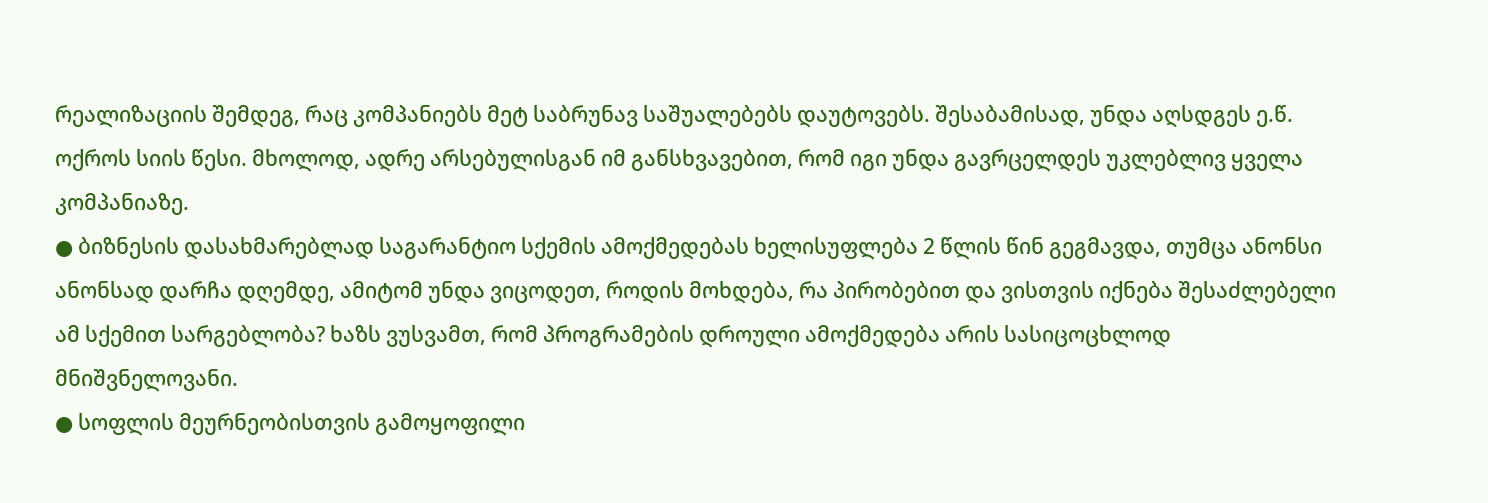რეალიზაციის შემდეგ, რაც კომპანიებს მეტ საბრუნავ საშუალებებს დაუტოვებს. შესაბამისად, უნდა აღსდგეს ე.წ. ოქროს სიის წესი. მხოლოდ, ადრე არსებულისგან იმ განსხვავებით, რომ იგი უნდა გავრცელდეს უკლებლივ ყველა კომპანიაზე.
● ბიზნესის დასახმარებლად საგარანტიო სქემის ამოქმედებას ხელისუფლება 2 წლის წინ გეგმავდა, თუმცა ანონსი ანონსად დარჩა დღემდე, ამიტომ უნდა ვიცოდეთ, როდის მოხდება, რა პირობებით და ვისთვის იქნება შესაძლებელი ამ სქემით სარგებლობა? ხაზს ვუსვამთ, რომ პროგრამების დროული ამოქმედება არის სასიცოცხლოდ მნიშვნელოვანი.
● სოფლის მეურნეობისთვის გამოყოფილი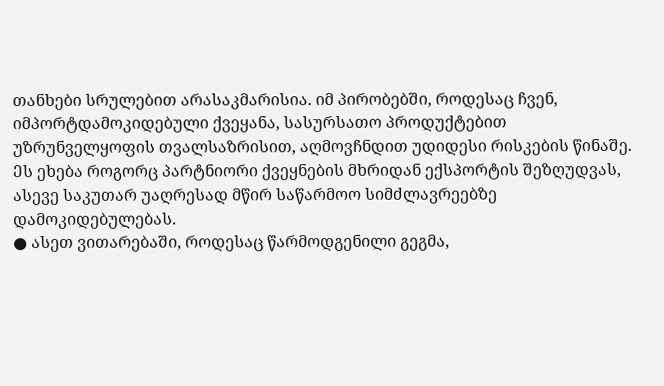თანხები სრულებით არასაკმარისია. იმ პირობებში, როდესაც ჩვენ, იმპორტდამოკიდებული ქვეყანა, სასურსათო პროდუქტებით უზრუნველყოფის თვალსაზრისით, აღმოვჩნდით უდიდესი რისკების წინაშე. Ეს ეხება როგორც პარტნიორი ქვეყნების მხრიდან ექსპორტის შეზღუდვას, ასევე საკუთარ უაღრესად მწირ საწარმოო სიმძლავრეებზე დამოკიდებულებას.
● ასეთ ვითარებაში, როდესაც წარმოდგენილი გეგმა,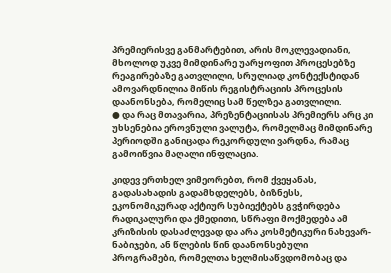პრემიერისვე განმარტებით, არის მოკლევადიანი, მხოლოდ უკვე მიმდინარე უარყოფით პროცესებზე რეაგირებაზე გათვლილი, სრულიად კონტექსტიდან ამოვარდნილია მიწის რეგისტრაციის პროცესის დაანონსება, რომელიც სამ წელზეა გათვლილი.
● და რაც მთავარია, პრეზენტაციისას პრემიერს არც კი უხსენებია ეროვნული ვალუტა, რომელმაც მიმდინარე პერიოდში განიცადა რეკორდული ვარდნა, რამაც გამოიწვია მაღალი ინფლაცია.

კიდევ ერთხელ ვიმეორებთ, რომ ქვეყანას, გადასახადის გადამხდელებს, ბიზნესს, ეკონომიკურად აქტიურ სუბიექტებს გვჭირდება რადიკალური და ქმედითი, სწრაფი მოქმედება ამ კრიზისის დასაძლევად და არა კოსმეტიკური ნახევარ-ნაბიჯები, ან წლების წინ დაანონსებული პროგრამები, რომელთა ხელმისაწვდომობაც და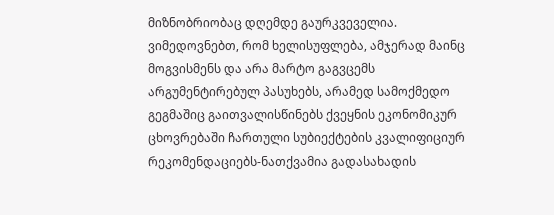მიზნობრიობაც დღემდე გაურკვეველია. ვიმედოვნებთ, რომ ხელისუფლება, ამჯერად მაინც მოგვისმენს და არა მარტო გაგვცემს არგუმენტირებულ პასუხებს, არამედ სამოქმედო გეგმაშიც გაითვალისწინებს ქვეყნის ეკონომიკურ ცხოვრებაში ჩართული სუბიექტების კვალიფიციურ რეკომენდაციებს-ნათქვამია გადასახადის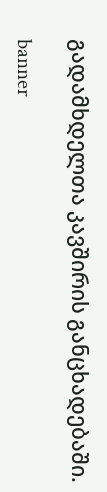გადამხდელთა კავშირის განცხადებაში.

banner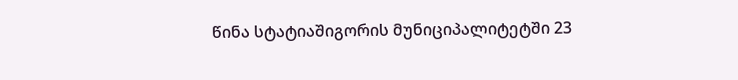წინა სტატიაშიგორის მუნიციპალიტეტში 23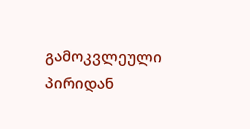გამოკვლეული პირიდან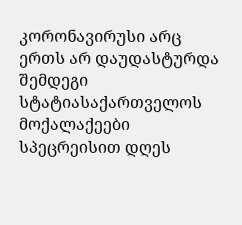კორონავირუსი არც ერთს არ დაუდასტურდა
შემდეგი სტატიასაქართველოს მოქალაქეები სპეცრეისით დღეს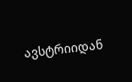ავსტრიიდან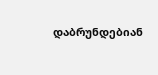დაბრუნდებიან